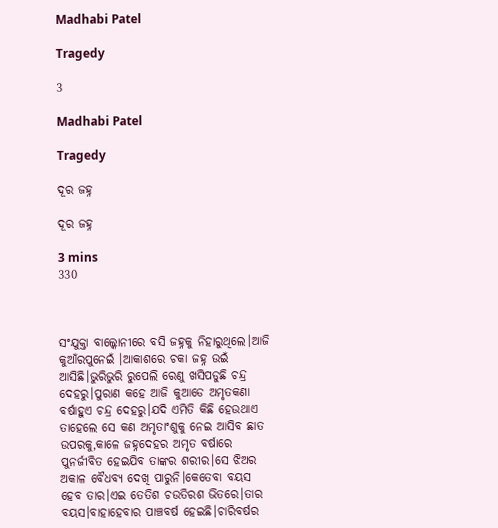Madhabi Patel

Tragedy

3

Madhabi Patel

Tragedy

ଦୂର ଜହ୍ନ

ଦୂର ଜହ୍ନ

3 mins
330



ସଂଯୁକ୍ତା ବାଲ୍କୋନୀରେ ବସି ଜହ୍ନକୁ ନିହାରୁଥିଲେ।ଆଜି କୁଆଁରପୁନେଇଁ ।ଆକାଶରେ ଚକା ଜହ୍ନ ଉଇଁ ଆସିଛି।ଭୁରିଭୁରି ରୁପେଲି ରେଣୁ ଖସିପଡୁଛି ଚନ୍ଦ୍ର ଦେହରୁ।ପୁରାଣ କହେ ଆଜି କୁଆଡେ ଅମୃତକଣା ବର୍ଷାହୁଏ ଚନ୍ଦ୍ର ଦେହରୁ।ଯଦି ଏମିତି କିଛି ହେଉଥାଏ ତାହେଲେ ସେ କଣ ଅମୃତାଂଶୁକୁ ନେଇ ଆସିବ ଛାତ ଉପରକୁ,କାଳେ ଜହ୍ନଦେହର ଅମୃତ ବର୍ଷାରେ ପୁନର୍ଜୀବିତ ହେଇଯିବ ତାଙ୍କର ଶରୀର।ସେ ଝିଅର ଅକାଳ ବୈଧବ୍ୟ ଦେଖି ପାରୁନି।କେତେବା ବୟସ ହେବ ତାର।ଏଇ ତେତିଶ ଚଉତିରଶ ଭିତରେ।ତାର ବୟସ।ବାହାହେବାର ପାଞ୍ଚବର୍ଷ ହେଇଛି।ଚାରିବର୍ଷର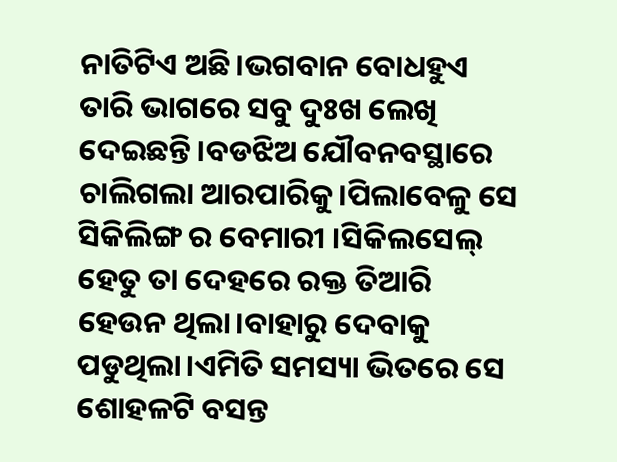ନାତିଟିଏ ଅଛି।ଭଗବାନ ବୋଧହୁଏ ତାରି ଭାଗରେ ସବୁ ଦୁଃଖ ଲେଖି ଦେଇଛନ୍ତି।ବଡଝିଅ ଯୌବନବସ୍ଥାରେ ଚାଲିଗଲା ଆରପାରିକୁ।ପିଲାବେଳୁ ସେ ସିକିଲିଙ୍ଗ ର ବେମାରୀ ।ସିକିଲସେଲ୍ ହେତୁ ତା ଦେହରେ ରକ୍ତ ତିଆରି ହେଉନ ଥିଲା।ବାହାରୁ ଦେବାକୁ ପଡୁଥିଲା।ଏମିତି ସମସ୍ୟା ଭିତରେ ସେ ଶୋହଳଟି ବସନ୍ତ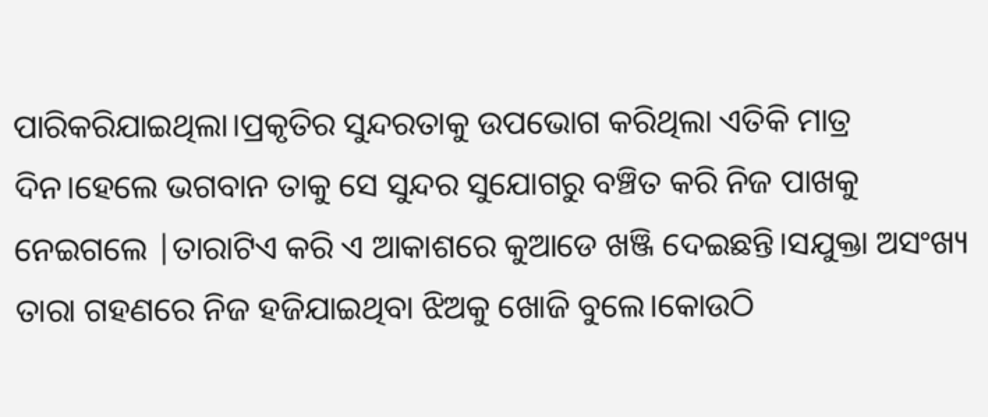ପାରିକରିଯାଇଥିଲା।ପ୍ରକୃତିର ସୁନ୍ଦରତାକୁ ଉପଭୋଗ କରିଥିଲା ଏତିକି ମାତ୍ର ଦିନ।ହେଲେ ଭଗବାନ ତାକୁ ସେ ସୁନ୍ଦର ସୁଯୋଗରୁ ବଞ୍ଚିତ କରି ନିଜ ପାଖକୁ ନେଇଗଲେ |ତାରାଟିଏ କରି ଏ ଆକାଶରେ କୁଆଡେ ଖଞ୍ଜି ଦେଇଛନ୍ତି।ସଯୁକ୍ତା ଅସଂଖ୍ୟ ତାରା ଗହଣରେ ନିଜ ହଜିଯାଇଥିବା ଝିଅକୁ ଖୋଜି ବୁଲେ।କୋଉଠି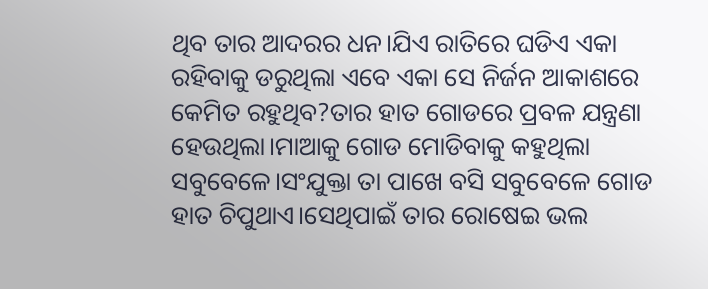ଥିବ ତାର ଆଦରର ଧନ।ଯିଏ ରାତିରେ ଘଡିଏ ଏକା ରହିବାକୁ ଡରୁଥିଲା ଏବେ ଏକା ସେ ନିର୍ଜନ ଆକାଶରେ କେମିତ ରହୁଥିବ?ତାର ହାତ ଗୋଡରେ ପ୍ରବଳ ଯନ୍ତ୍ରଣା ହେଉଥିଲା।ମାଆକୁ ଗୋଡ ମୋଡିବାକୁ କହୁଥିଲା ସବୁବେଳେ।ସଂଯୁକ୍ତା ତା ପାଖେ ବସି ସବୁବେଳେ ଗୋଡ ହାତ ଚିପୁଥାଏ।ସେଥିପାଇଁ ତାର ରୋଷେଇ ଭଲ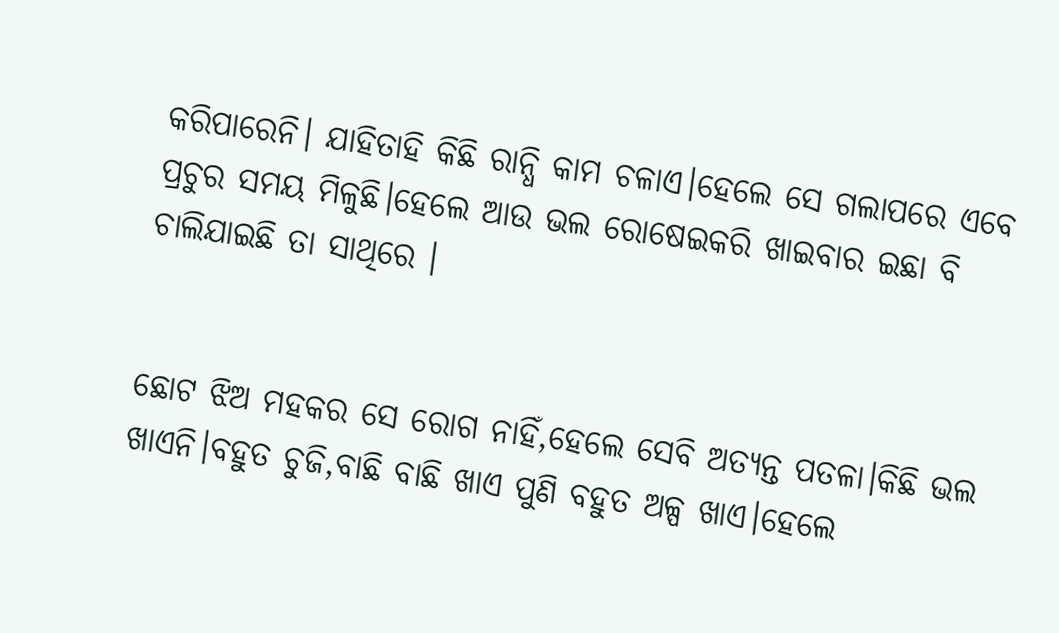କରିପାରେନି। ଯାହିତାହି କିଛି ରାନ୍ଧି କାମ ଚଳାଏ।ହେଲେ ସେ ଗଲାପରେ ଏବେ ପ୍ରଚୁର ସମୟ ମିଳୁଛି।ହେଲେ ଆଉ ଭଲ ରୋଷେଇକରି ଖାଇବାର ଇଛା ବି ଚାଲିଯାଇଛି ତା ସାଥିରେ ।


ଛୋଟ ଝିଅ ମହକର ସେ ରୋଗ ନାହିଁ,ହେଲେ ସେବି ଅତ୍ୟନ୍ତ ପତଳା।କିଛି ଭଲ ଖାଏନି।ବହୁତ ଚୁଜି,ବାଛି ବାଛି ଖାଏ ପୁଣି ବହୁତ ଅଳ୍ପ ଖାଏ।ହେଲେ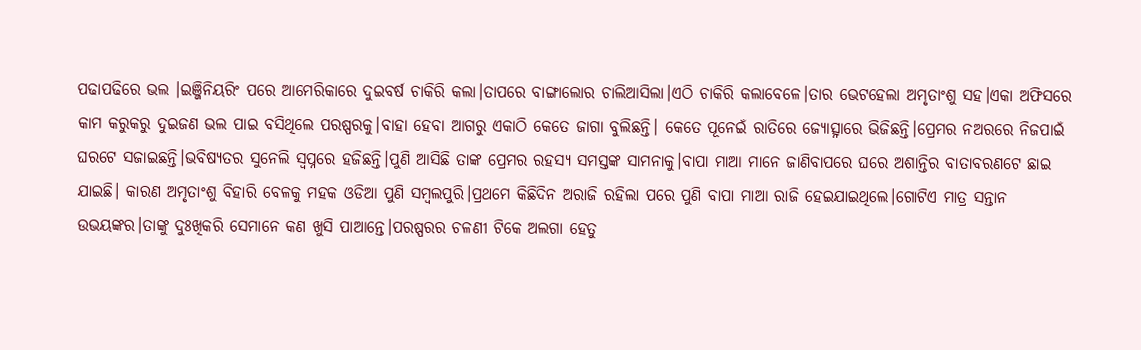ପଢାପଢିରେ ଭଲ ।ଇଞ୍ଜିନିୟରିଂ ପରେ ଆମେରିକାରେ ଦୁଇବର୍ଷ ଚାକିରି କଲା।ତାପରେ ବାଙ୍ଗାଲୋର ଚାଲିଆସିଲା।ଏଠି ଚାକିରି କଲାବେଳେ।ତାର ଭେଟହେଲା ଅମୃତାଂଶୁ ସହ।ଏକା ଅଫିସରେ କାମ କରୁକରୁ ଦୁଇଜଣ ଭଲ ପାଇ ବସିଥିଲେ ପରଷ୍ପରକୁ।ବାହା ହେବା ଆଗରୁ ଏକାଠି କେତେ ଜାଗା ବୁଲିଛନ୍ତି। କେତେ ପୂନେଇଁ ରାତିରେ ଜ୍ୟୋତ୍ସ୍ନାରେ ଭିଜିଛନ୍ତି।ପ୍ରେମର ନଅରରେ ନିଜପାଇଁ ଘରଟେ ସଜାଇଛନ୍ତି।ଭବିଷ୍ୟତର ସୁନେଲି ସ୍ବପ୍ନରେ ହଜିଛନ୍ତି।ପୁଣି ଆସିଛି ତାଙ୍କ ପ୍ରେମର ରହସ୍ୟ ସମସ୍ତଙ୍କ ସାମନାକୁ।ବାପା ମାଆ ମାନେ ଜାଣିବାପରେ ଘରେ ଅଶାନ୍ତିର ବାତାବରଣଟେ ଛାଇ ଯାଇଛି। କାରଣ ଅମୃତାଂଶୁ ବିହାରି ବେଳକୁ ମହକ ଓଡିଆ ପୁଣି ସମ୍ବଲପୁରି।ପ୍ରଥମେ କିଛିଦିନ ଅରାଜି ରହିଲା ପରେ ପୁଣି ବାପା ମାଆ ରାଜି ହେଇଯାଇଥିଲେ।ଗୋଟିଏ ମାତ୍ର ସନ୍ତାନ ଉଭୟଙ୍କର।ତାଙ୍କୁ ଦୁଃଖିକରି ସେମାନେ କଣ ଖୁସି ପାଆନ୍ତେ।ପରଷ୍ପରର ଚଳଣୀ ଟିକେ ଅଲଗା ହେତୁ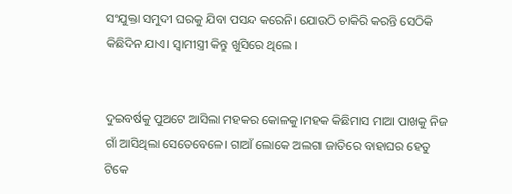ସଂଯୁକ୍ତା ସମୁଦୀ ଘରକୁ ଯିବା ପସନ୍ଦ କରେନି। ଯୋଉଠି ଚାକିରି କରନ୍ତି ସେଠିକି କିଛିଦିନ ଯାଏ। ସ୍ବାମୀସ୍ତ୍ରୀ କିନ୍ତୁ ଖୁସିରେ ଥିଲେ ।


ଦୁଇବର୍ଷକୁ ପୁଅଟେ ଆସିଲା ମହକର କୋଳକୁ।ମହକ କିଛିମାସ ମାଆ ପାଖକୁ ନିଜ ଗାଁ ଆସିଥିଲା ସେତେବେଳେ। ଗାଆଁ ଲୋକେ ଅଲଗା ଜାତିରେ ବାହାଘର ହେତୁ ଟିକେ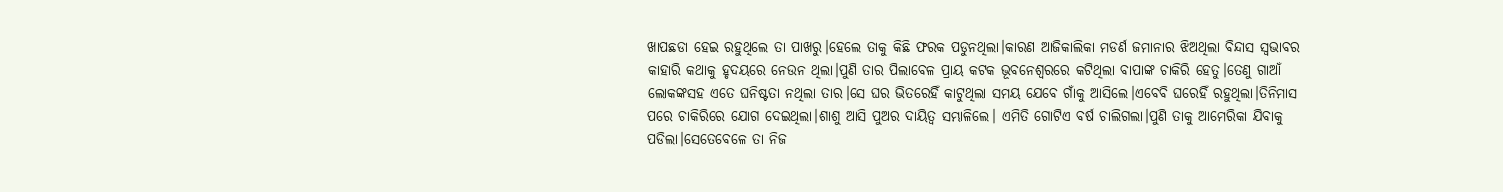ଖାପଛଡା ହେଇ ରହୁଥିଲେ ତା ପାଖରୁ।ହେଲେ ତାକୁ କିଛି ଫରକ ପଡୁନଥିଲା।କାରଣ ଆଜିକାଲିକା ମଡର୍ଣ ଜମାନାର ଝିଅଥିଲା ବିନ୍ଦାସ ସ୍ବଭାବର କାହାରି କଥାକୁ ହୃଦୟରେ ନେଉନ ଥିଲା।ପୁଣି ତାର ପିଲାବେଳ ପ୍ରାୟ କଟକ ଭୂବନେଶ୍ବରରେ କଟିଥିଲା ବାପାଙ୍କ ଚାକିରି ହେତୁ।ତେଣୁ ଗାଆଁ ଲୋକଙ୍କସହ ଏତେ ଘନିଷ୍ଟତା ନଥିଲା ତାର।ସେ ଘର ଭିତରେହିଁ କାଟୁଥିଲା ସମୟ ଯେବେ ଗାଁକୁ ଆସିଲେ।ଏବେବି ଘରେହିଁ ରହୁଥିଲା।ତିନିମାସ ପରେ ଚାକିରିରେ ଯୋଗ ଦେଇଥିଲା।ଶାଶୁ ଆସି ପୁଅର ଦାୟିତ୍ବ ସମ୍ଭାଳିଲେ। ଏମିତି ଗୋଟିଏ ବର୍ଷ ଚାଲିଗଲା।ପୁଣି ତାକୁ ଆମେରିକା ଯିବାକୁ ପଡିଲା।ସେତେବେଳେ ତା ନିଜ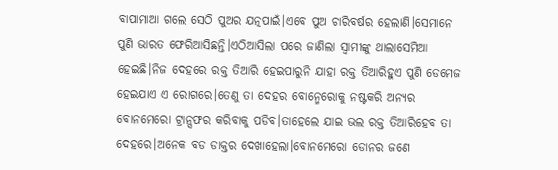ବାପାମାଆ ଗଲେ ସେଠି ପୁଅର ଯତ୍ନପାଇଁ।ଏବେ ପୁଅ ଚାରିବର୍ଷର ହେଲାଣି।ସେମାନେ ପୁଣି ଭାରତ ଫେରିଆସିଛନ୍ତି।ଏଠିଆସିଲା ପରେ ଜାଣିଲା ସ୍ବାମୀଙ୍କୁ ଥାଲାସେମିଆ ହେଇଛି।ନିଜ ଦେହରେ ରକ୍ତ ତିଆରି ହେଇପାରୁନି ଯାହା ରକ୍ତ ତିଆରିହୁଏ ପୁଣି ଡେମେଜ ହେଇଯାଏ ଏ ରୋଗରେ।ତେଣୁ ତା ଦେହର ବୋନ୍ମେରୋକୁ ନଷ୍ଟକରି ଅନ୍ୟର ବୋନମେରୋ ଟ୍ରାନ୍ସଫର କରିବାକୁ ପଡିବ।ତାହେଲେ ଯାଇ ଭଲ ରକ୍ତ ତିଆରିହେବ ତା ଦେହରେ।ଅନେକ ବଡ ଡାକ୍ତର ଦେଖାହେଲା।ବୋନମେରୋ ଡୋନର ଜଣେ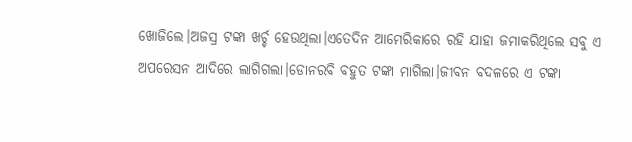ଖୋଜିଲେ।ଅଜସ୍ର ଟଙ୍କା ଖର୍ଚ୍ଚ ହେଉଥିଲା।ଏତେଦିନ ଆମେରିକାରେ ରହି ଯାହା ଜମାକରିଥିଲେ ସବୁ ଏ ଅପରେସନ ଆଦିରେ ଲାଗିଗଲା।ଡୋନରବି ବହୁତ ଟଙ୍କା ମାଗିଲା।ଜୀବନ ବଦଳରେ ଏ ଟଙ୍କା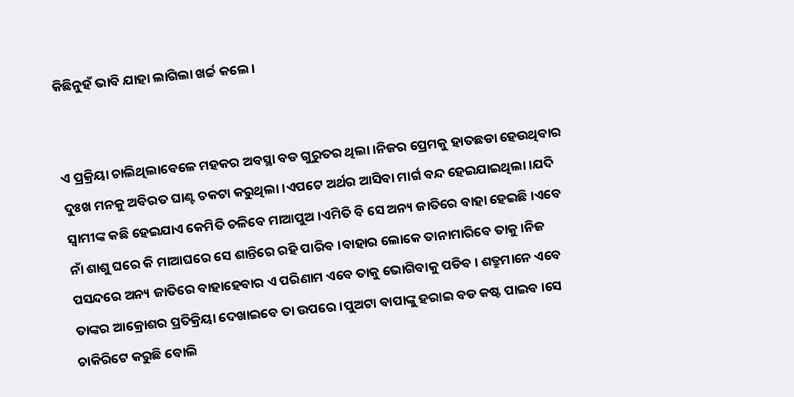କିଛିନୁହଁ ଭାବି ଯାହା ଲାଗିଲା ଖର୍ଚ୍ଚ କଲେ ।


ଏ ପ୍ରକ୍ରିୟା ଚାଲିଥିଲାବେଳେ ମହକର ଅବସ୍ଥା ବଡ ଗୁରୁତର ଥିଲା।ନିଜର ପ୍ରେମକୁ ହାତଛଡା ହେଉଥିବାର ଦୁଃଖ ମନକୁ ଅବିରତ ଘାଣ୍ଟ ଚକଟା କରୁଥିଲା।ଏପଟେ ଅର୍ଥର ଆସିବା ମାର୍ଗ ବନ୍ଦ ହେଇଯାଇଥିଲା।ଯଦି ସ୍ବାମୀଙ୍କ କଛି ହେଇଯାଏ କେମିତି ଚଳିବେ ମାଆପୁଅ।ଏମିତି ବି ସେ ଅନ୍ୟ ଜାତିରେ ବାହା ହେଇଛି।ଏବେ ନାଁ ଶାଶୁ ଘରେ କି ମାଆଘରେ ସେ ଶାନ୍ତିରେ ରହି ପାରିବ।ବାହାର ଲୋକେ ତାନାମାରିବେ ତାକୁ।ନିଜ ପସନ୍ଦରେ ଅନ୍ୟ ଜାତିରେ ବାହାହେବାର ଏ ପରିଣାମ ଏବେ ତାକୁ ଭୋଗିବାକୁ ପଡିବ। ଶତ୍ରୁମାନେ ଏବେ ତାଙ୍କର ଆକ୍ରୋଶର ପ୍ରତିକ୍ରିୟା ଦେଖାଇବେ ତା ଉପରେ।ପୁଅଟା ବାପାଙ୍କୁ ହରାଇ ବଡ କଷ୍ଟ ପାଇବ।ସେ ଚାକିରିଟେ କରୁଛି ବୋଲି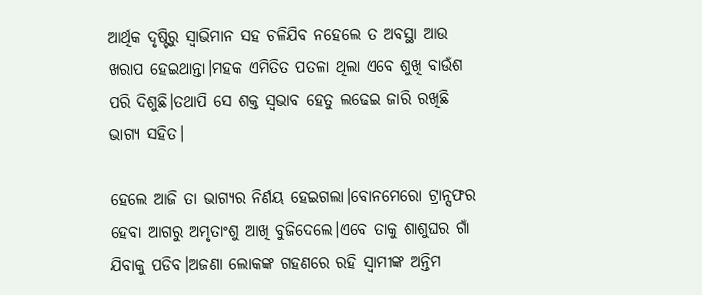ଆର୍ଥିକ ଦୃଷ୍ଟିରୁ ସ୍ବାଭିମାନ ସହ ଚଳିଯିବ ନହେଲେ ତ ଅବସ୍ଥା ଆଉ ଖରାପ ହେଇଥାନ୍ତା।ମହକ ଏମିତିତ ପତଳା ଥିଲା ଏବେ ଶୁଖି ବାଉଁଶ ପରି ଦିଶୁଛି।ତଥାପି ସେ ଶକ୍ତ ସ୍ବଭାବ ହେତୁ ଲଢେଇ ଜାରି ରଖିଛି ଭାଗ୍ୟ ସହିତ।

ହେଲେ ଆଜି ତା ଭାଗ୍ୟର ନିର୍ଣୟ ହେଇଗଲା।ବୋନମେରୋ ଟ୍ରାନ୍ସଫର ହେବା ଆଗରୁ ଅମୃତାଂଶୁ ଆଖି ବୁଜିଦେଲେ।ଏବେ ତାକୁ ଶାଶୁଘର ଗାଁ ଯିବାକୁ ପଡିବ।ଅଜଣା ଲୋକଙ୍କ ଗହଣରେ ରହି ସ୍ବାମୀଙ୍କ ଅନ୍ତିମ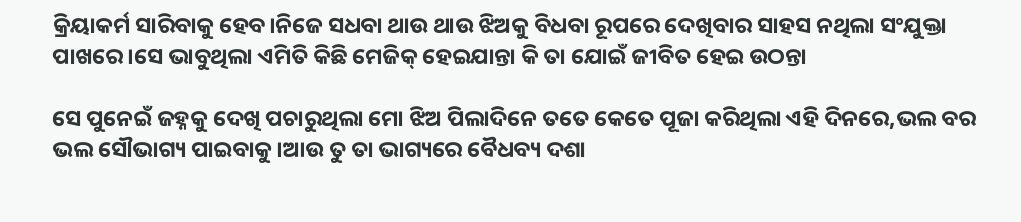କ୍ରିୟାକର୍ମ ସାରିବାକୁ ହେବ।ନିଜେ ସଧବା ଥାଉ ଥାଉ ଝିଅକୁ ବିଧବା ରୂପରେ ଦେଖିବାର ସାହସ ନଥିଲା ସଂଯୁକ୍ତା ପାଖରେ।ସେ ଭାବୁଥିଲା ଏମିତି କିଛି ମେଜିକ୍ ହେଇଯାନ୍ତା କି ତା ଯୋଇଁ ଜୀବିତ ହେଇ ଉଠନ୍ତା

ସେ ପୁନେଇଁ ଜହ୍ନକୁ ଦେଖି ପଚାରୁଥିଲା ମୋ ଝିଅ ପିଲାଦିନେ ତତେ କେତେ ପୂଜା କରିଥିଲା ଏହି ଦିନରେ,ଭଲ ବର ଭଲ ସୌଭାଗ୍ୟ ପାଇବାକୁ।ଆଉ ତୁ ତା ଭାଗ୍ୟରେ ବୈଧବ୍ୟ ଦଶା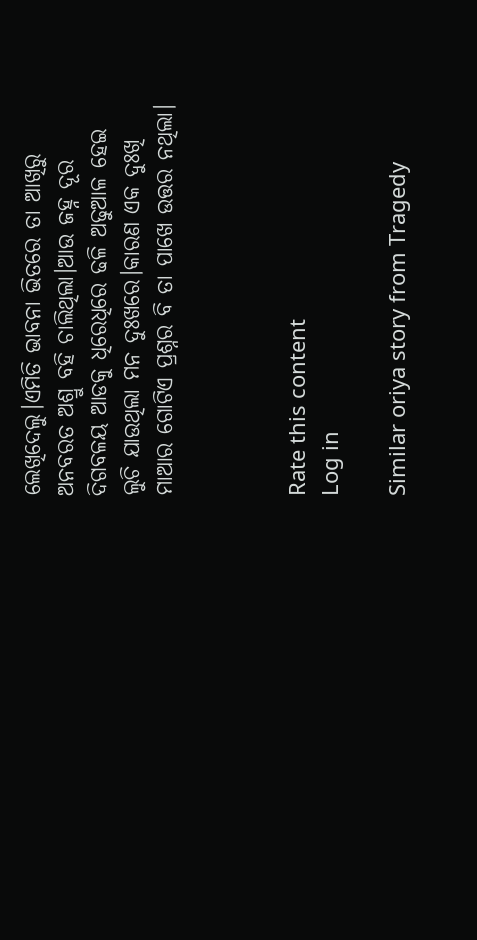ଲେଖିଦେଲୁ।ଏମିତି ଭାବନା ଭିତରେ ତା ଆଖିରୁ ଅନବରତ ଅଶ୍ରୁ ବହି ଚାଲିଥିଲା।ଆଉ ଜହ୍ନ ଦୂର ଦିଗବଳୟ ଆଡକୁ ଧିରେଧିରେ ଢଳି ଅଢୁଆଳ ହେଇ ଲୁଚି ଯାଉଥିଲା ମନ ଦୁଃଖରେ।କାରଣ ଏକ ଦୁଃଖି ମାଆର ଗୋଟିଏ ପ୍ରଶ୍ନର ବି ତା ପାଖେ ଉତ୍ତର ନଥିଲା।



Rate this content
Log in

Similar oriya story from Tragedy